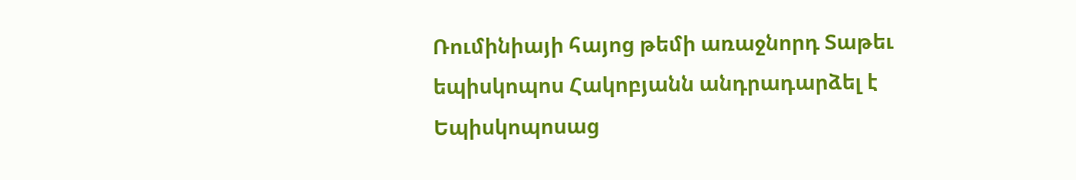Ռումինիայի հայոց թեմի առաջնորդ Տաթեւ եպիսկոպոս Հակոբյանն անդրադարձել է Եպիսկոպոսաց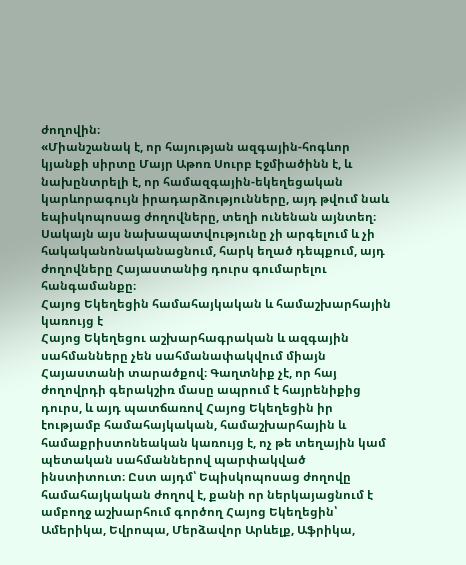ժողովին։
«Միանշանակ է, որ հայության ազգային-հոգևոր կյանքի սիրտը Մայր Աթոռ Սուրբ Էջմիածինն է, և նախընտրելի է, որ համազգային-եկեղեցական կարևորագույն իրադարձությունները, այդ թվում նաև եպիսկոպոսաց ժողովները, տեղի ունենան այնտեղ։ Սակայն այս նախապատվությունը չի արգելում և չի հակականոնականացնում, հարկ եղած դեպքում, այդ ժողովները Հայաստանից դուրս գումարելու հանգամանքը։
Հայոց Եկեղեցին համահայկական և համաշխարհային կառույց է
Հայոց Եկեղեցու աշխարհագրական և ազգային սահմանները չեն սահմանափակվում միայն Հայաստանի տարածքով։ Գաղտնիք չէ, որ հայ ժողովրդի գերակշիռ մասը ապրում է հայրենիքից դուրս, և այդ պատճառով Հայոց Եկեղեցին իր էությամբ համահայկական, համաշխարհային և համաքրիստոնեական կառույց է, ոչ թե տեղային կամ պետական սահմաններով պարփակված ինստիտուտ։ Ըստ այդմ՝ Եպիսկոպոսաց ժողովը համահայկական ժողով է, քանի որ ներկայացնում է ամբողջ աշխարհում գործող Հայոց Եկեղեցին՝ Ամերիկա, Եվրոպա, Մերձավոր Արևելք, Աֆրիկա,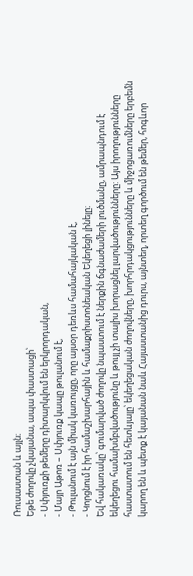Ռուսաստան և այլն։
Եթե ժողովը չկայանա, ապա փաստացի՝
- Սփյուռքի թեմերը դիտարկվում են երկրորդական,
- Մայր Աթոռ – Սփյուռք կապը թուլանում է,
- Թուլանում է այն միակ կառույցը, որը այսօր դեռևս համահայկական է,
- Կորցնում է իր համաշխարհային և համաքրիստոնեական Եկեղեցի լինելը։
Եվ հակառակը՝ գումարված ժողովը նպաստում է ներքին ճգնաժամերի լուծմանը, ամրապնդում է եկեղեցու համախմբվածությունը և թույլ չի տալիս խորացնել լարվածությունները: Այս իրողությունները հաստատում են հետևյալը՝ եկեղեցական ժողովները, խորհրդակցությունները և միջոցառումները երբեմն կարող են և պետք է կայանան նաև Հայաստանից դուրս, այնտեղ, որտեղ գործում են թեմեր, հոգևոր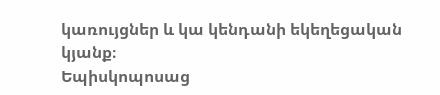կառույցներ և կա կենդանի եկեղեցական կյանք։
Եպիսկոպոսաց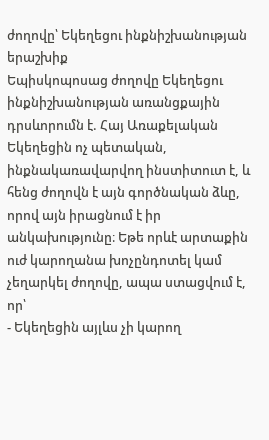ժողովը՝ Եկեղեցու ինքնիշխանության երաշխիք
Եպիսկոպոսաց ժողովը Եկեղեցու ինքնիշխանության առանցքային դրսևորումն է. Հայ Առաքելական Եկեղեցին ոչ պետական, ինքնակառավարվող ինստիտուտ է, և հենց ժողովն է այն գործնական ձևը, որով այն իրացնում է իր անկախությունը։ Եթե որևէ արտաքին ուժ կարողանա խոչընդոտել կամ չեղարկել ժողովը, ապա ստացվում է, որ՝
- Եկեղեցին այլևս չի կարող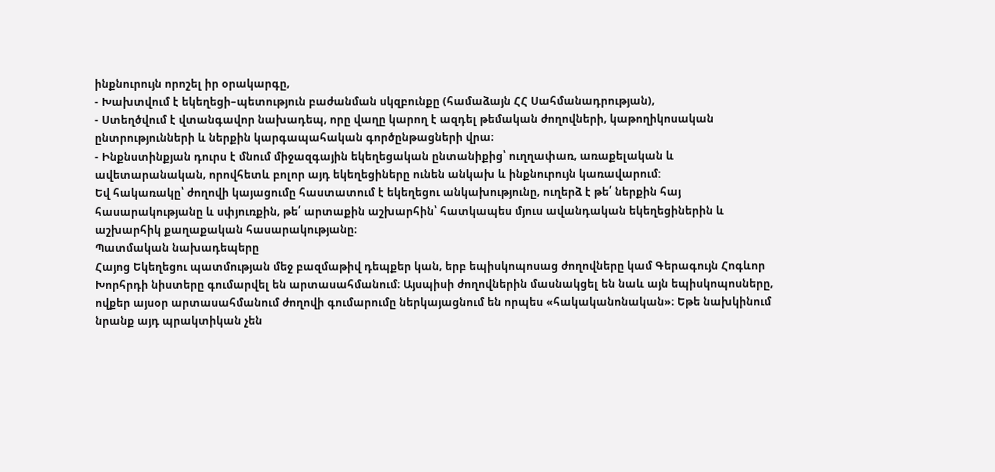ինքնուրույն որոշել իր օրակարգը,
- Խախտվում է եկեղեցի–պետություն բաժանման սկզբունքը (համաձայն ՀՀ Սահմանադրության),
- Ստեղծվում է վտանգավոր նախադեպ, որը վաղը կարող է ազդել թեմական ժողովների, կաթողիկոսական ընտրությունների և ներքին կարգապահական գործընթացների վրա։
- Ինքնստինքյան դուրս է մնում միջազգային եկեղեցական ընտանիքից՝ ուղղափառ, առաքելական և ավետարանական, որովհետև բոլոր այդ եկեղեցիները ունեն անկախ և ինքնուրույն կառավարում:
Եվ հակառակը՝ ժողովի կայացումը հաստատում է եկեղեցու անկախությունը, ուղերձ է թե՛ ներքին հայ հասարակությանը և սփյուռքին, թե՛ արտաքին աշխարհին՝ հատկապես մյուս ավանդական եկեղեցիներին և աշխարհիկ քաղաքական հասարակությանը։
Պատմական նախադեպերը
Հայոց Եկեղեցու պատմության մեջ բազմաթիվ դեպքեր կան, երբ եպիսկոպոսաց ժողովները կամ Գերագույն Հոգևոր Խորհրդի նիստերը գումարվել են արտասահմանում։ Այսպիսի ժողովներին մասնակցել են նաև այն եպիսկոպոսները, ովքեր այսօր արտասահմանում ժողովի գումարումը ներկայացնում են որպես «հակականոնական»։ Եթե նախկինում նրանք այդ պրակտիկան չեն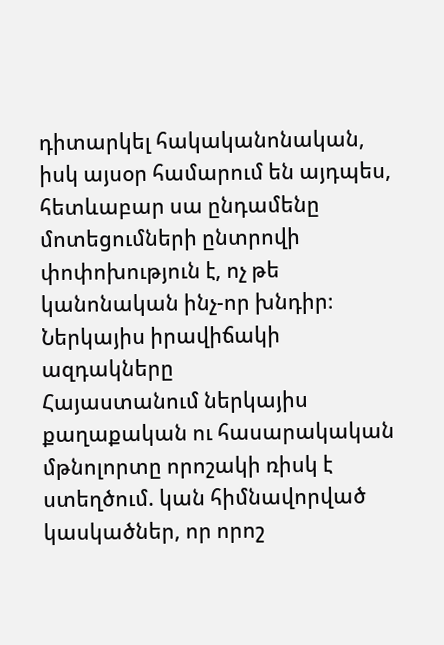դիտարկել հակականոնական, իսկ այսօր համարում են այդպես, հետևաբար սա ընդամենը մոտեցումների ընտրովի փոփոխություն է, ոչ թե կանոնական ինչ-որ խնդիր։
Ներկայիս իրավիճակի ազդակները
Հայաստանում ներկայիս քաղաքական ու հասարակական մթնոլորտը որոշակի ռիսկ է ստեղծում. կան հիմնավորված կասկածներ, որ որոշ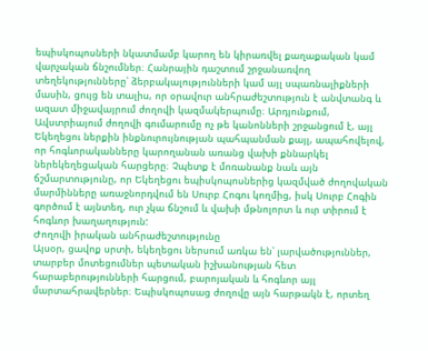եպիսկոպոսների նկատմամբ կարող են կիրառվել քաղաքական կամ վարչական ճնշումներ։ Հանրային դաշտում շրջանառվող տեղեկությունները՝ ձերբակալությունների կամ այլ սպառնալիքների մասին, ցույց են տալիս, որ օրավուր անհրաժեշտություն է անվտանգ և ազատ միջավայրում ժողովի կազմակերպումը։ Արդյունքում, Ավստրիայում ժողովի գումարումը ոչ թե կանոնների շրջանցում է, այլ Եկեղեցու ներքին ինքնուրույնության պահպանման քայլ, ապահովելով, որ հոգևորականները կարողանան առանց վախի քննարկել ներեկեղեցական հարցերը։ Չպետք է մոռանանք նաև այն ճշմարտությունը, որ Եկեղեցու եպիսկոպոսներից կազմված ժողովական մարմինները առաջնորդվում են Սուրբ Հոգու կողմից, իսկ Սուրբ Հոգին գործում է այնտեղ, ուր չկա ճնշում և վախի մթնոլորտ և ուր տիրում է հոգևոր խաղաղություն:
Ժողովի իրական անհրաժեշտությունը
Այսօր, ցավոք սրտի, եկեղեցու ներսում առկա են՝ լարվածություններ, տարբեր մոտեցումներ պետական իշխանության հետ հարաբերությունների հարցում, բարոյական և հոգևոր այլ մարտահրավերներ։ Եպիսկոպոսաց ժողովը այն հարթակն է, որտեղ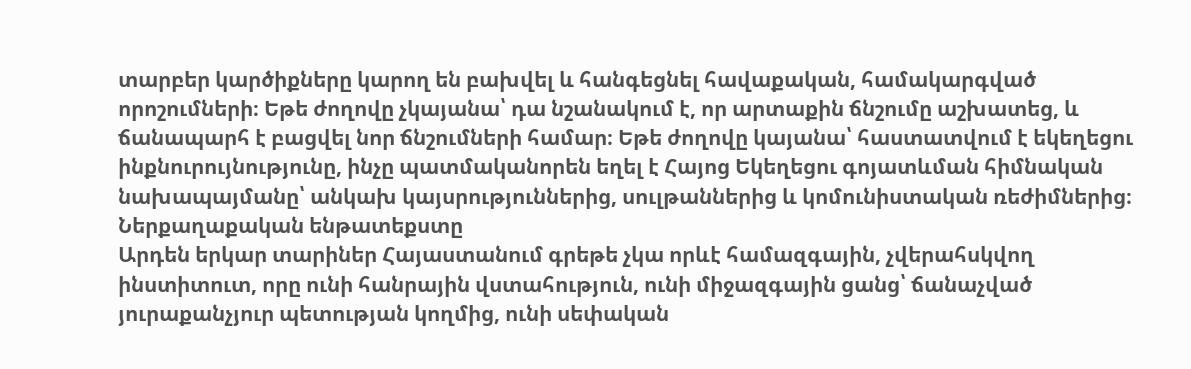տարբեր կարծիքները կարող են բախվել և հանգեցնել հավաքական, համակարգված որոշումների։ Եթե ժողովը չկայանա՝ դա նշանակում է, որ արտաքին ճնշումը աշխատեց, և ճանապարհ է բացվել նոր ճնշումների համար։ Եթե ժողովը կայանա՝ հաստատվում է եկեղեցու ինքնուրույնությունը, ինչը պատմականորեն եղել է Հայոց Եկեղեցու գոյատևման հիմնական նախապայմանը՝ անկախ կայսրություններից, սուլթաններից և կոմունիստական ռեժիմներից։
Ներքաղաքական ենթատեքստը
Արդեն երկար տարիներ Հայաստանում գրեթե չկա որևէ համազգային, չվերահսկվող ինստիտուտ, որը ունի հանրային վստահություն, ունի միջազգային ցանց՝ ճանաչված յուրաքանչյուր պետության կողմից, ունի սեփական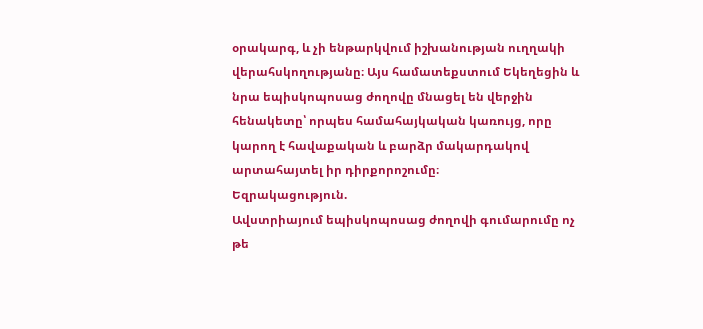օրակարգ, և չի ենթարկվում իշխանության ուղղակի վերահսկողությանը։ Այս համատեքստում Եկեղեցին և նրա եպիսկոպոսաց ժողովը մնացել են վերջին հենակետը՝ որպես համահայկական կառույց, որը կարող է հավաքական և բարձր մակարդակով արտահայտել իր դիրքորոշումը։
Եզրակացություն.
Ավստրիայում եպիսկոպոսաց ժողովի գումարումը ոչ թե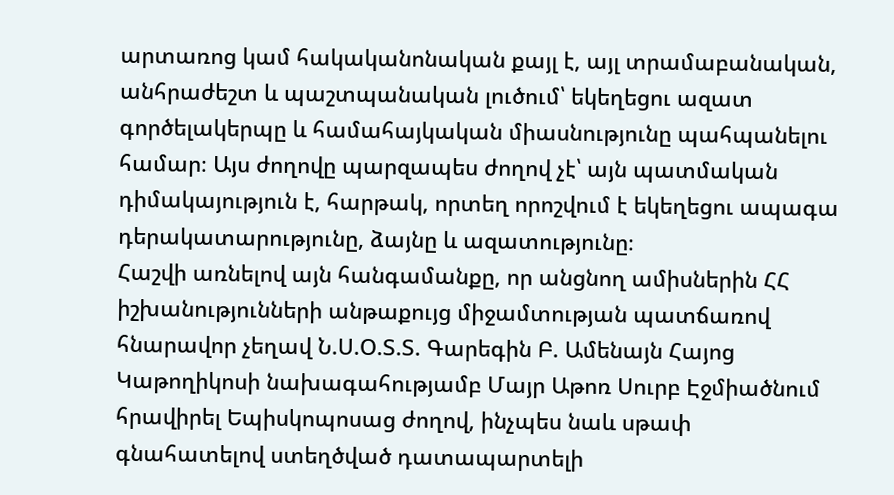արտառոց կամ հակականոնական քայլ է, այլ տրամաբանական, անհրաժեշտ և պաշտպանական լուծում՝ եկեղեցու ազատ գործելակերպը և համահայկական միասնությունը պահպանելու համար։ Այս ժողովը պարզապես ժողով չէ՝ այն պատմական դիմակայություն է, հարթակ, որտեղ որոշվում է եկեղեցու ապագա դերակատարությունը, ձայնը և ազատությունը։
Հաշվի առնելով այն հանգամանքը, որ անցնող ամիսներին ՀՀ իշխանությունների անթաքույց միջամտության պատճառով հնարավոր չեղավ Ն.Ս.Օ.Տ.Տ. Գարեգին Բ. Ամենայն Հայոց Կաթողիկոսի նախագահությամբ Մայր Աթոռ Սուրբ Էջմիածնում հրավիրել Եպիսկոպոսաց ժողով, ինչպես նաև սթափ գնահատելով ստեղծված դատապարտելի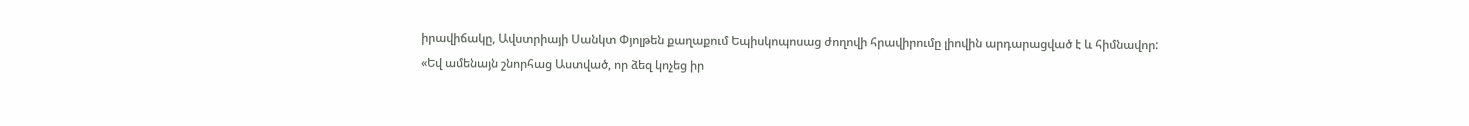իրավիճակը, Ավստրիայի Սանկտ Փյոլթեն քաղաքում Եպիսկոպոսաց ժողովի հրավիրումը լիովին արդարացված է և հիմնավոր:
«Եվ ամենայն շնորհաց Աստված, որ ձեզ կոչեց իր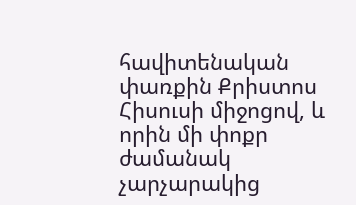հավիտենական փառքին Քրիստոս Հիսուսի միջոցով, և որին մի փոքր ժամանակ չարչարակից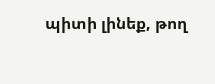պիտի լինեք, թող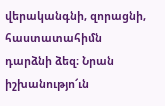վերականգնի, զորացնի, հաստատահիմն դարձնի ձեզ։ Նրան իշխանությո՜ւն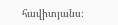հավիտյանս։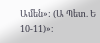Ամեն»: (Ա Պետ. Ե 10-11)»։